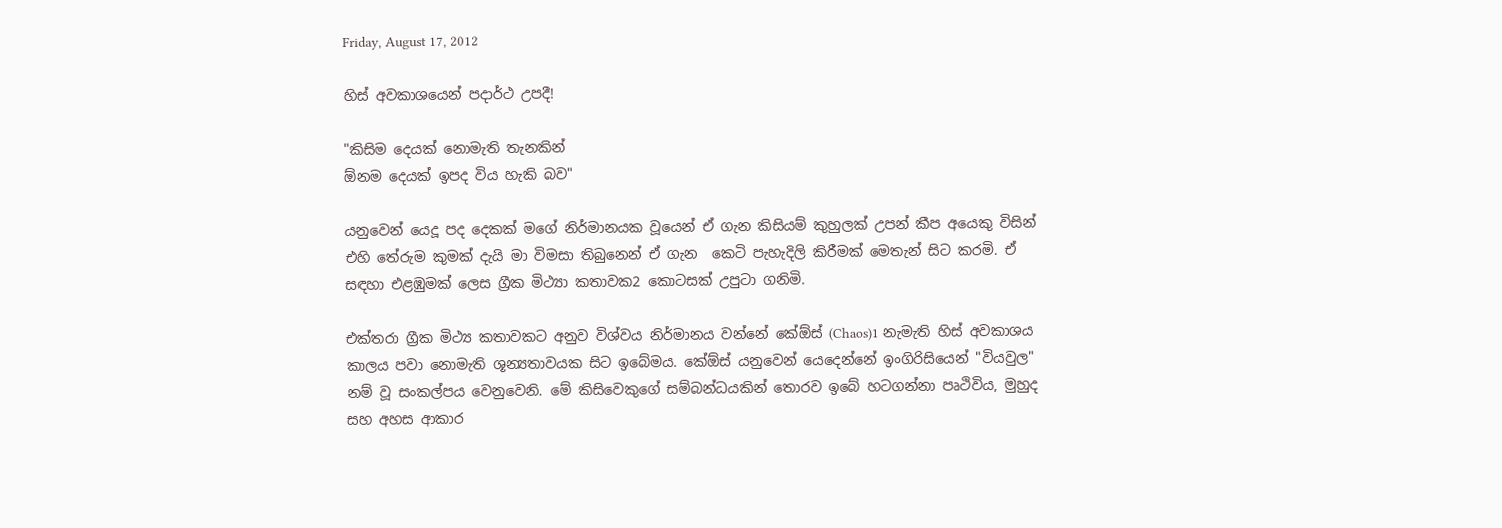Friday, August 17, 2012

හිස් අවකාශයෙන් පදාර්ථ උපදී!

"කිසිම දෙයක් නොමැති තැනකින්
ඕනම දෙයක් ඉපද විය හැකි බව"

යනුවෙන් යෙදූ පද දෙකක් මගේ නිර්මානයක වූයෙන් ඒ ගැන කිසියම් කුහුලක් උපන් කීප අයෙකු විසින් එහි තේරුම කුමක් දැයි මා විමසා තිබුනෙන් ඒ ගැන  කෙටි පැහැදිලි කිරීමක් මෙතැන් සිට කරමි. ඒ සඳහා එළඹුමක් ලෙස ග්‍රීක මිථ්‍යා කතාවක2 කොටසක් උපුටා ගනිමි.

එක්තරා ග්‍රීක මිථ්‍ය කතාවකට අනුව විශ්වය නිර්මානය වන්නේ කේඕස් (Chaos)1 නැමැති හිස් අවකාශය කාලය පවා නොමැති ශූන්‍යතාවයක සිට ඉබේමය. කේඕස් යනුවෙන් යෙදෙන්නේ ඉංගිරිසියෙන් "වියවුල" නම් වූ සංකල්පය වෙනුවෙනි. මේ කිසිවෙකුගේ සම්බන්ධයකින් තොරව ඉබේ හටගන්නා පෘථිවිය, මුහුද සහ අහස ආකාර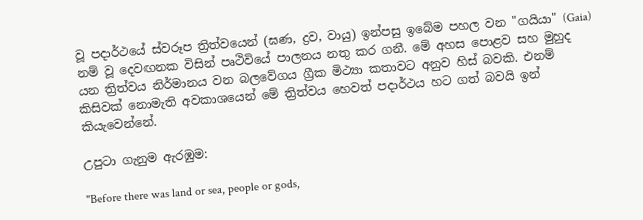වූ පදාර්ථයේ ස්වරූප ත්‍රිත්වයෙන් (ඝණ, ද්‍රව, වායු) ඉන්පසු ඉබේම පහල වන "ගයියා" (Gaia) නම් වූ දෙවඟනක විසින් පෘථිවියේ පාලනය නතු කර ගනී. මේ අහස පොළව සහ මුහුද යන ත්‍රිත්වය නිර්මානය වන බලවේගය ග්‍රීක මිථ්‍යා කතාවට අනුව හිස් බවකි. එනම් කිසිවක් නොමැති අවකාශයෙන් මේ ත්‍රිත්වය හෙවත් පදාර්ථය හට ගත් බවයි ඉන් කියැවෙන්නේ.

උපුටා ගැනුම ඇරඹුම:

"Before there was land or sea, people or gods,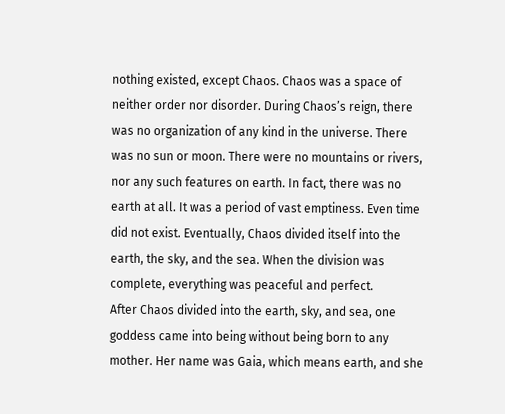nothing existed, except Chaos. Chaos was a space of neither order nor disorder. During Chaos’s reign, there was no organization of any kind in the universe. There was no sun or moon. There were no mountains or rivers, nor any such features on earth. In fact, there was no earth at all. It was a period of vast emptiness. Even time did not exist. Eventually, Chaos divided itself into the earth, the sky, and the sea. When the division was complete, everything was peaceful and perfect.
After Chaos divided into the earth, sky, and sea, one goddess came into being without being born to any mother. Her name was Gaia, which means earth, and she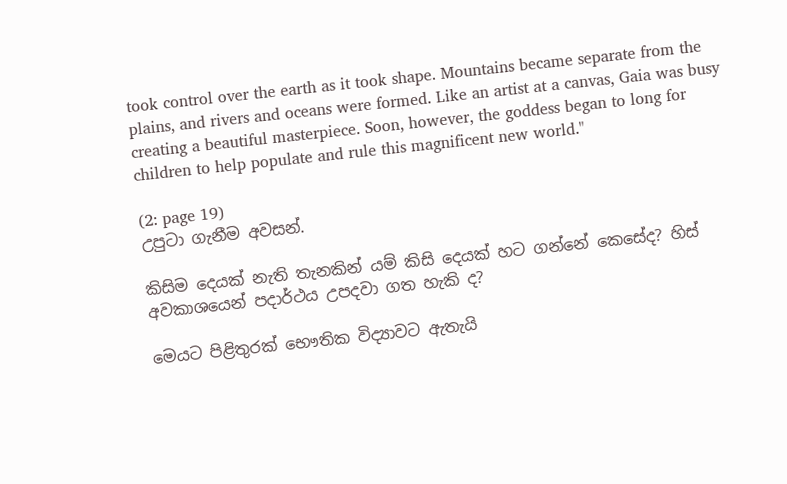took control over the earth as it took shape. Mountains became separate from the plains, and rivers and oceans were formed. Like an artist at a canvas, Gaia was busy creating a beautiful masterpiece. Soon, however, the goddess began to long for children to help populate and rule this magnificent new world."

(2: page 19)
උපුටා ගැනීම අවසන්.

කිසිම දෙයක් නැති තැනකින් යම් කිසි දෙයක් හට ගන්නේ කෙසේද? හිස් අවකාශයෙන් පදාර්ථය උපදවා ගත හැකි ද?

මෙයට පිළිතුරක් භෞතික විද්‍යාවට ඇතැයි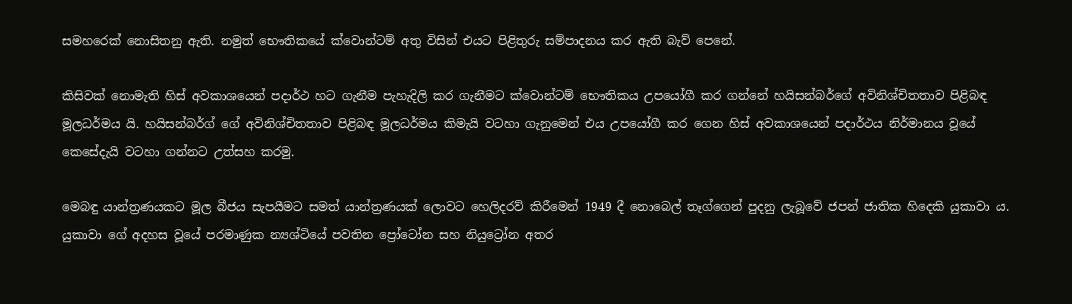සමහරෙක් නොසිතනු ඇති. නමුත් භෞතිකයේ ක්වොන්ටම් අතු විසින් එයට පිළිතුරු සම්පාදනය කර ඇති බැව් පෙනේ.

කිසිවක් නොමැති හිස් අවකාශයෙන් පදාර්ථ හට ගැනීම පැහැදිලි කර ගැනීමට ක්වොන්ටම් භෞතිකය උපයෝගී කර ගන්නේ හයිසන්බර්ගේ අවිනිශ්චිතතාව පිළිබඳ මූලධර්මය යි. හයිසන්බර්ග් ගේ අවිනිශ්චිතතාව පිළිබඳ මූලධර්මය කිමැයි වටහා ගැනුමෙන් එය උපයෝගී කර ගෙන හිස් අවකාශයෙන් පදාර්ථය නිර්මානය වූයේ කෙසේදැයි වටහා ගන්නට උත්සහ කරමු.

මෙබඳු යාන්ත්‍රණයකට මූල බීජය සැපයීමට සමත් යාන්ත්‍රණයක් ලොවට හෙලිදරව් කිරීමෙන් 1949 දී නොබෙල් තෑග්ගෙන් පුදනු ලැබූවේ ජපන් ජාතික හිදෙකි යුකාවා ය. යුකාවා ගේ අදහස වූයේ පරමාණුක න්‍යශ්ටියේ පවතින ප්‍රෝටෝන සහ නියුට්‍රෝන අතර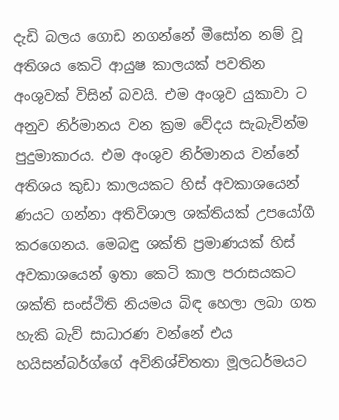දැඩි බලය ගොඩ නගන්නේ මීසෝන නම් වූ අතිශය කෙටි ආයුෂ කාලයක් පවතින අංශුවක් විසින් බවයි. එම අංශුව යුකාවා ට අනුව නිර්මානය වන ක්‍රම වේදය සැබැවින්ම පුදුමාකාරය. එම අංශුව නිර්මානය වන්නේ අතිශය කුඩා කාලයකට හිස් අවකාශයෙන් ණයට ගන්නා අතිවිශාල ශක්තියක් උපයෝගී කරගෙනය. මෙබඳු ශක්ති ප්‍රමාණයක් හිස් අවකාශයෙන් ඉතා කෙටි කාල පරාසයකට ශක්ති සංස්ථිති නියමය බිඳ හෙලා ලබා ගත හැකි බැව් සාධාරණ වන්නේ එය හයිසන්බර්ග්ගේ අවිනිශ්චිතතා මූලධර්මයට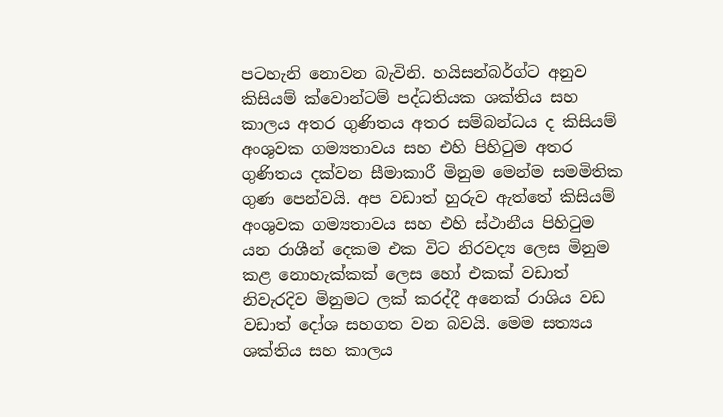පටහැනි නොවන බැවිනි. හයිසන්බර්ග්ට අනුව කිසියම් ක්වොන්ටම් පද්ධතියක ශක්තිය සහ කාලය අතර ගුණිතය අතර සම්බන්ධය ද කිසියම් අංශුවක ගම්‍යතාවය සහ එහි පිහිටුම අතර ගුණිතය දක්වන සීමාකාරී මිනුම මෙන්ම සමමිතික ගුණ පෙන්වයි. අප වඩාත් හුරුව ඇත්තේ කිසියම් අංශුවක ගම්‍යතාවය සහ එහි ස්ථානීය පිහිටුම යන රාශීන් දෙකම එක විට නිරවද්‍ය ලෙස මිනුම කළ නොහැක්කක් ලෙස හෝ එකක් වඩාත් නිවැරදිව මිනුමට ලක් කරද්දී අනෙක් රාශිය වඩ වඩාත් දෝශ සහගත වන බවයි. මෙම සත්‍යය ශක්තිය සහ කාලය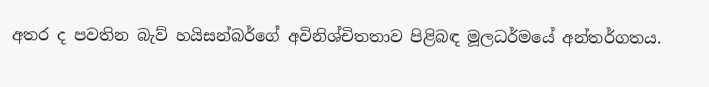අතර ද පවතින බැව් හයිසන්බර්ගේ අවිනිශ්චිතතාව පිළිබඳ මූලධර්මයේ අන්තර්ගතය.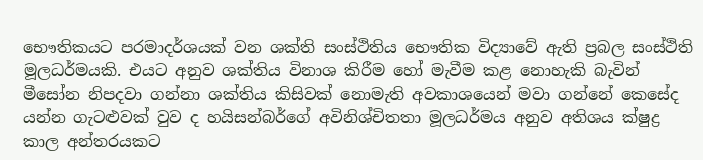භෞතිකයට පරමාදර්ශයක් වන ශක්ති සංස්ථිතිය භෞතික විද්‍යාවේ ඇති ප්‍රබල සංස්ථිති මූලධර්මයකි. එයට අනුව ශක්තිය විනාශ කිරීම හෝ මැවීම කළ නොහැකි බැවින් මීසෝන නිපදවා ගන්නා ශක්තිය කිසිවක් නොමැති අවකාශයෙන් මවා ගන්නේ කෙසේද යන්න ගැටළුවක් වුව ද හයිසන්බර්ගේ අවිනිශ්චිතතා මූලධර්මය අනුව අතිශය ක්ෂුද්‍ර කාල අන්තරයකට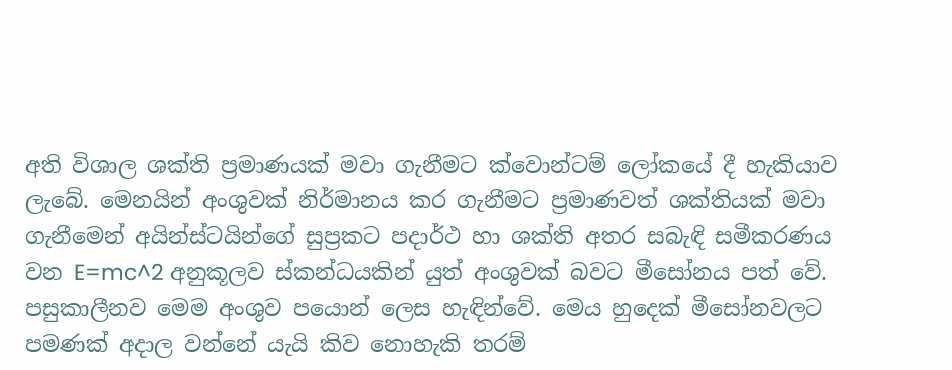අති විශාල ශක්ති ප්‍රමාණයක් මවා ගැනීමට ක්වොන්ටම් ලෝකයේ දී හැකියාව ලැබේ. මෙනයින් අංශුවක් නිර්මානය කර ගැනීමට ප්‍රමාණවත් ශක්තියක් මවා ගැනීමෙන් අයින්ස්ටයින්ගේ සුප්‍රකට පදාර්ථ හා ශක්ති අතර සබැඳි සමීකරණය වන E=mc^2 අනුකූලව ස්කන්ධයකින් යුත් අංශුවක් බවට මීසෝනය පත් වේ. පසුකාලීනව මෙම අංශුව පයොන් ලෙස හැඳින්වේ. මෙය හුදෙක් මීසෝනවලට පමණක් අදාල වන්නේ යැයි කිව නොහැකි තරම්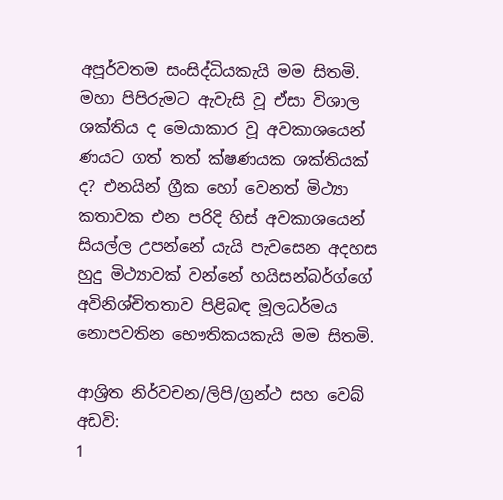අපූර්වතම සංසිද්ධියකැයි මම සිතමි. මහා පිපිරුමට ඇවැසි වූ ඒසා විශාල ශක්තිය ද මෙයාකාර වූ අවකාශයෙන් ණයට ගත් තත් ක්ෂණයක ශක්තියක් ද? එනයින් ග්‍රීක හෝ වෙනත් මිථ්‍යා කතාවක එන පරිදි හිස් අවකාශයෙන් සියල්ල උපන්නේ යැයි පැවසෙන අදහස හුදු මිථ්‍යාවක් වන්නේ හයිසන්බර්ග්ගේ අවිනිශ්චිතතාව පිළිබඳ මූලධර්මය නොපවතින භෞතිකයකැයි මම සිතමි.

ආශ්‍රිත නිර්වචන/ලිපි/ග්‍රන්ථ සහ වෙබ් අඩවි:
1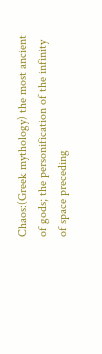Chaos:(Greek mythology) the most ancient of gods; the personification of the infinity of space preceding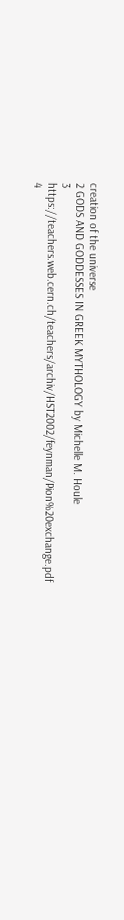creation of the universe
2 GODS AND GODDESSES IN GREEK MYTHOLOGY by Michelle M. Houle
3 https://teachers.web.cern.ch/teachers/archiv/HST2002/feynman/Pion%20exchange.pdf
4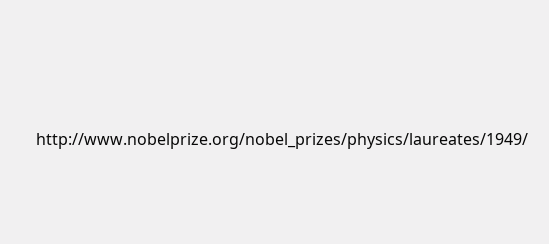http://www.nobelprize.org/nobel_prizes/physics/laureates/1949/